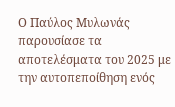Ο Παύλος Μυλωνάς παρουσίασε τα αποτελέσματα του 2025 με την αυτοπεποίθηση ενός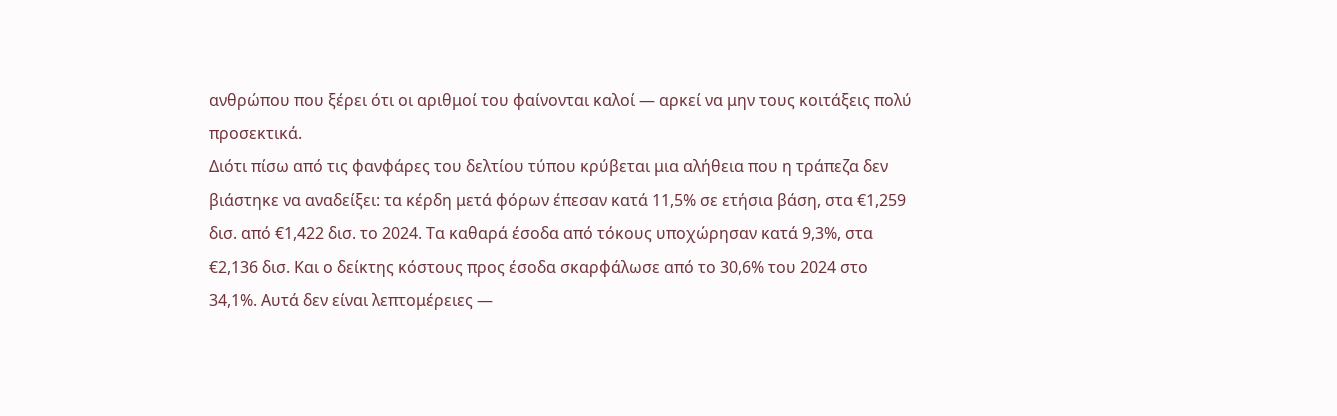ανθρώπου που ξέρει ότι οι αριθμοί του φαίνονται καλοί — αρκεί να μην τους κοιτάξεις πολύ προσεκτικά.
Διότι πίσω από τις φανφάρες του δελτίου τύπου κρύβεται μια αλήθεια που η τράπεζα δεν βιάστηκε να αναδείξει: τα κέρδη μετά φόρων έπεσαν κατά 11,5% σε ετήσια βάση, στα €1,259 δισ. από €1,422 δισ. το 2024. Τα καθαρά έσοδα από τόκους υποχώρησαν κατά 9,3%, στα €2,136 δισ. Και ο δείκτης κόστους προς έσοδα σκαρφάλωσε από το 30,6% του 2024 στο 34,1%. Αυτά δεν είναι λεπτομέρειες —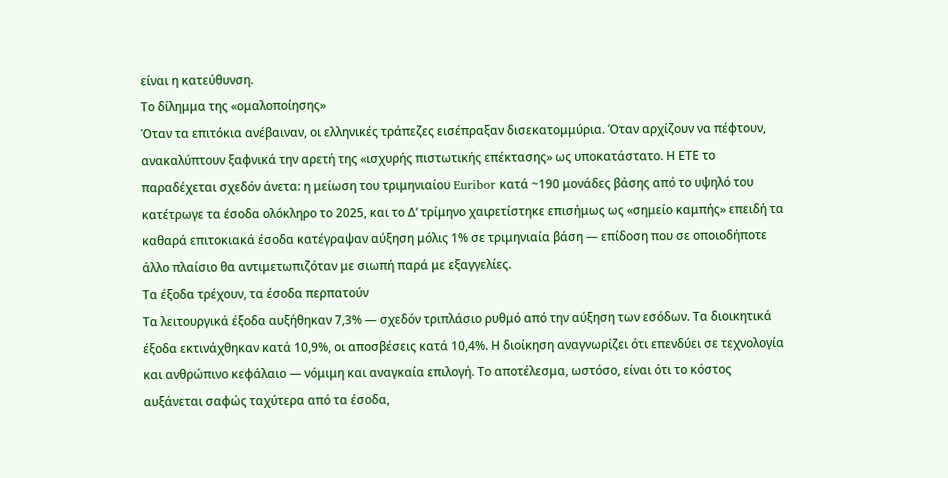είναι η κατεύθυνση.
Το δίλημμα της «ομαλοποίησης»
Όταν τα επιτόκια ανέβαιναν, οι ελληνικές τράπεζες εισέπραξαν δισεκατομμύρια. Όταν αρχίζουν να πέφτουν, ανακαλύπτουν ξαφνικά την αρετή της «ισχυρής πιστωτικής επέκτασης» ως υποκατάστατο. Η ΕΤΕ το παραδέχεται σχεδόν άνετα: η μείωση του τριμηνιαίου Euribor κατά ~190 μονάδες βάσης από το υψηλό του κατέτρωγε τα έσοδα ολόκληρο το 2025, και το Δ’ τρίμηνο χαιρετίστηκε επισήμως ως «σημείο καμπής» επειδή τα καθαρά επιτοκιακά έσοδα κατέγραψαν αύξηση μόλις 1% σε τριμηνιαία βάση — επίδοση που σε οποιοδήποτε άλλο πλαίσιο θα αντιμετωπιζόταν με σιωπή παρά με εξαγγελίες.
Τα έξοδα τρέχουν, τα έσοδα περπατούν
Τα λειτουργικά έξοδα αυξήθηκαν 7,3% — σχεδόν τριπλάσιο ρυθμό από την αύξηση των εσόδων. Τα διοικητικά έξοδα εκτινάχθηκαν κατά 10,9%, οι αποσβέσεις κατά 10,4%. Η διοίκηση αναγνωρίζει ότι επενδύει σε τεχνολογία και ανθρώπινο κεφάλαιο — νόμιμη και αναγκαία επιλογή. Το αποτέλεσμα, ωστόσο, είναι ότι το κόστος αυξάνεται σαφώς ταχύτερα από τα έσοδα,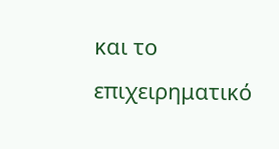και το επιχειρηματικό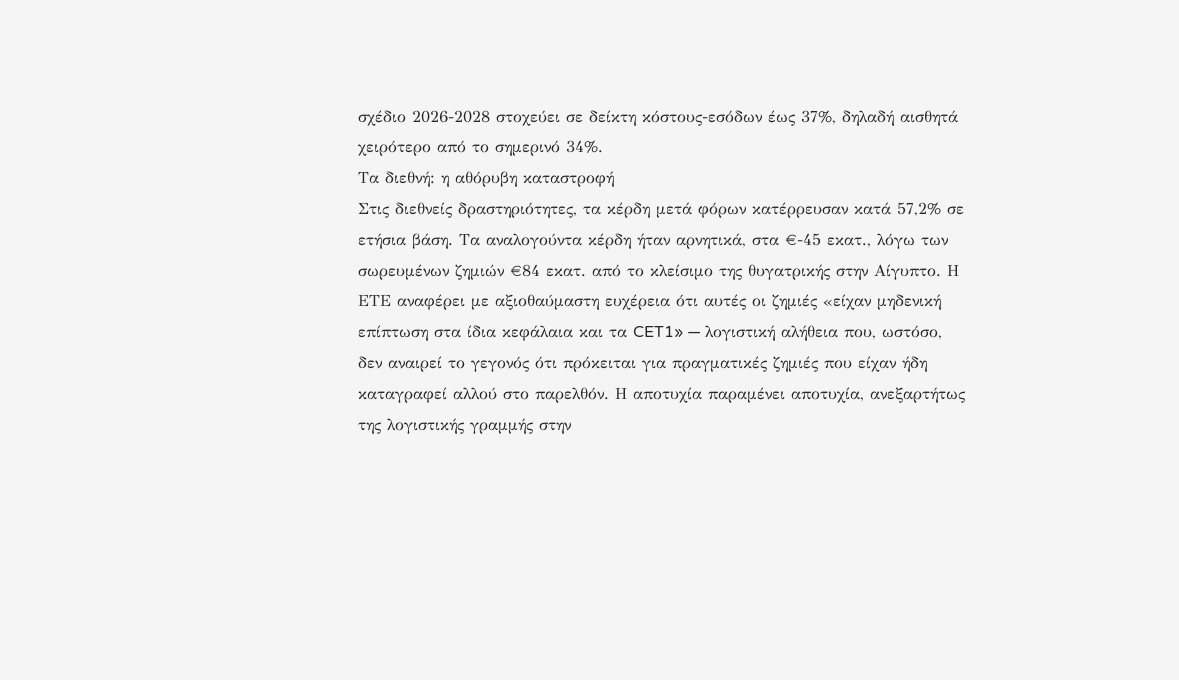σχέδιο 2026-2028 στοχεύει σε δείκτη κόστους-εσόδων έως 37%, δηλαδή αισθητά χειρότερο από το σημερινό 34%.
Τα διεθνή: η αθόρυβη καταστροφή
Στις διεθνείς δραστηριότητες, τα κέρδη μετά φόρων κατέρρευσαν κατά 57,2% σε ετήσια βάση. Τα αναλογούντα κέρδη ήταν αρνητικά, στα €-45 εκατ., λόγω των σωρευμένων ζημιών €84 εκατ. από το κλείσιμο της θυγατρικής στην Αίγυπτο. Η ΕΤΕ αναφέρει με αξιοθαύμαστη ευχέρεια ότι αυτές οι ζημιές «είχαν μηδενική επίπτωση στα ίδια κεφάλαια και τα CET1» — λογιστική αλήθεια που, ωστόσο, δεν αναιρεί το γεγονός ότι πρόκειται για πραγματικές ζημιές που είχαν ήδη καταγραφεί αλλού στο παρελθόν. Η αποτυχία παραμένει αποτυχία, ανεξαρτήτως της λογιστικής γραμμής στην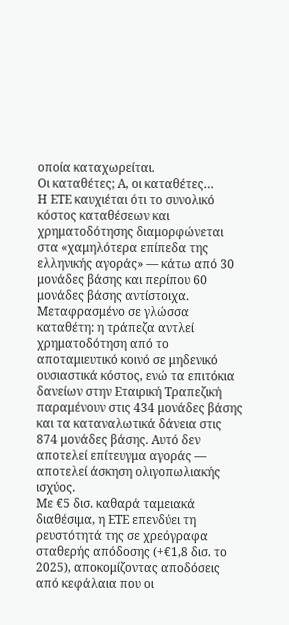οποία καταχωρείται.
Οι καταθέτες; Α, οι καταθέτες…
Η ΕΤΕ καυχιέται ότι το συνολικό κόστος καταθέσεων και χρηματοδότησης διαμορφώνεται στα «χαμηλότερα επίπεδα της ελληνικής αγοράς» — κάτω από 30 μονάδες βάσης και περίπου 60 μονάδες βάσης αντίστοιχα. Μεταφρασμένο σε γλώσσα καταθέτη: η τράπεζα αντλεί χρηματοδότηση από το αποταμιευτικό κοινό σε μηδενικό ουσιαστικά κόστος, ενώ τα επιτόκια δανείων στην Εταιρική Τραπεζική παραμένουν στις 434 μονάδες βάσης και τα καταναλωτικά δάνεια στις 874 μονάδες βάσης. Αυτό δεν αποτελεί επίτευγμα αγοράς — αποτελεί άσκηση ολιγοπωλιακής ισχύος.
Με €5 δισ. καθαρά ταμειακά διαθέσιμα, η ΕΤΕ επενδύει τη ρευστότητά της σε χρεόγραφα σταθερής απόδοσης (+€1,8 δισ. το 2025), αποκομίζοντας αποδόσεις από κεφάλαια που οι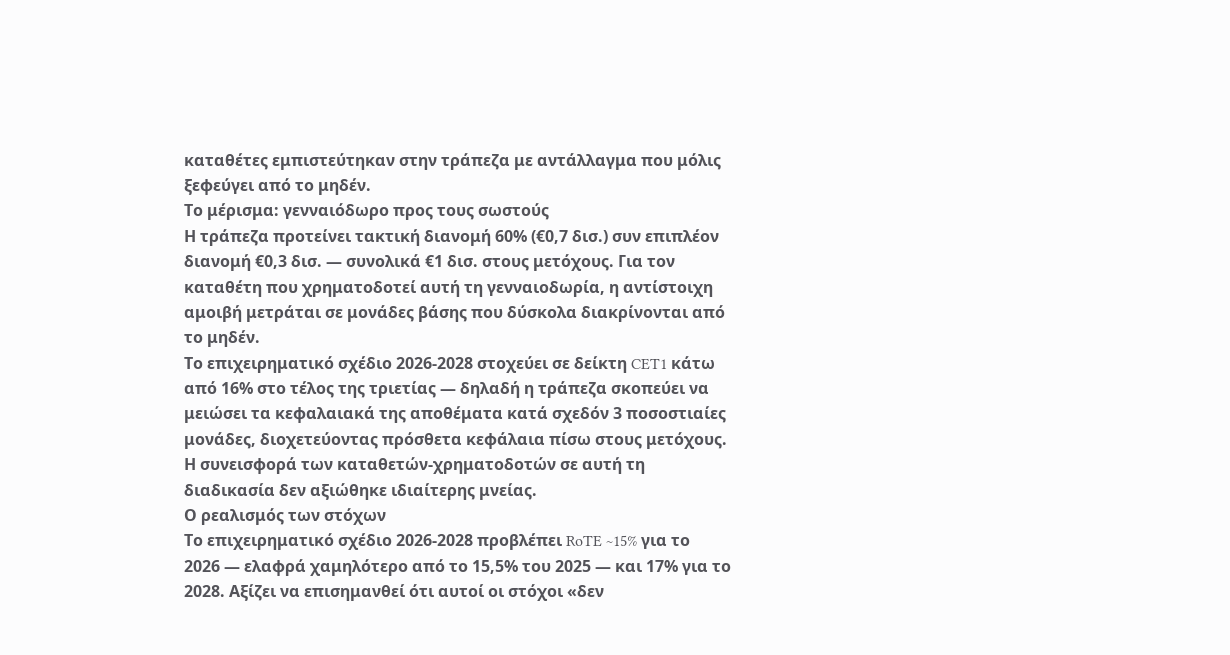καταθέτες εμπιστεύτηκαν στην τράπεζα με αντάλλαγμα που μόλις ξεφεύγει από το μηδέν.
Το μέρισμα: γενναιόδωρο προς τους σωστούς
Η τράπεζα προτείνει τακτική διανομή 60% (€0,7 δισ.) συν επιπλέον διανομή €0,3 δισ. — συνολικά €1 δισ. στους μετόχους. Για τον καταθέτη που χρηματοδοτεί αυτή τη γενναιοδωρία, η αντίστοιχη αμοιβή μετράται σε μονάδες βάσης που δύσκολα διακρίνονται από το μηδέν.
Το επιχειρηματικό σχέδιο 2026-2028 στοχεύει σε δείκτη CET1 κάτω από 16% στο τέλος της τριετίας — δηλαδή η τράπεζα σκοπεύει να μειώσει τα κεφαλαιακά της αποθέματα κατά σχεδόν 3 ποσοστιαίες μονάδες, διοχετεύοντας πρόσθετα κεφάλαια πίσω στους μετόχους. Η συνεισφορά των καταθετών-χρηματοδοτών σε αυτή τη διαδικασία δεν αξιώθηκε ιδιαίτερης μνείας.
Ο ρεαλισμός των στόχων
Το επιχειρηματικό σχέδιο 2026-2028 προβλέπει RoTE ~15% για το 2026 — ελαφρά χαμηλότερο από το 15,5% του 2025 — και 17% για το 2028. Αξίζει να επισημανθεί ότι αυτοί οι στόχοι «δεν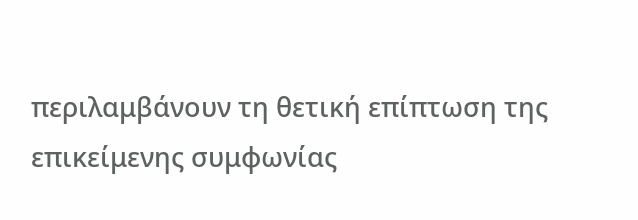περιλαμβάνουν τη θετική επίπτωση της επικείμενης συμφωνίας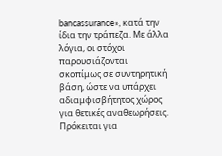bancassurance», κατά την ίδια την τράπεζα. Με άλλα λόγια, οι στόχοι παρουσιάζονται σκοπίμως σε συντηρητική βάση, ώστε να υπάρχει αδιαμφισβήτητος χώρος για θετικές αναθεωρήσεις. Πρόκειται για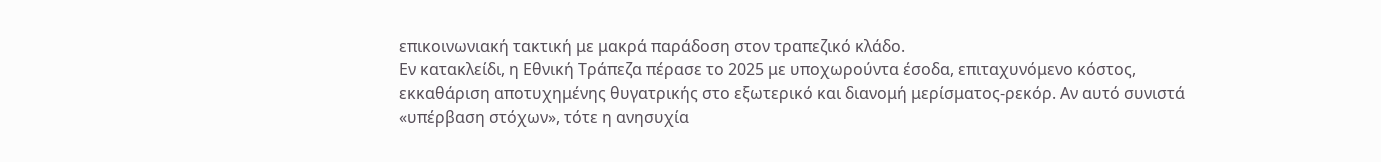επικοινωνιακή τακτική με μακρά παράδοση στον τραπεζικό κλάδο.
Εν κατακλείδι, η Εθνική Τράπεζα πέρασε το 2025 με υποχωρούντα έσοδα, επιταχυνόμενο κόστος, εκκαθάριση αποτυχημένης θυγατρικής στο εξωτερικό και διανομή μερίσματος-ρεκόρ. Αν αυτό συνιστά «υπέρβαση στόχων», τότε η ανησυχία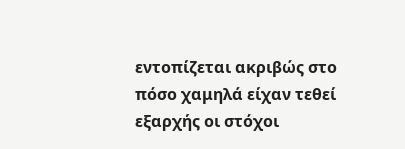εντοπίζεται ακριβώς στο πόσο χαμηλά είχαν τεθεί εξαρχής οι στόχοι